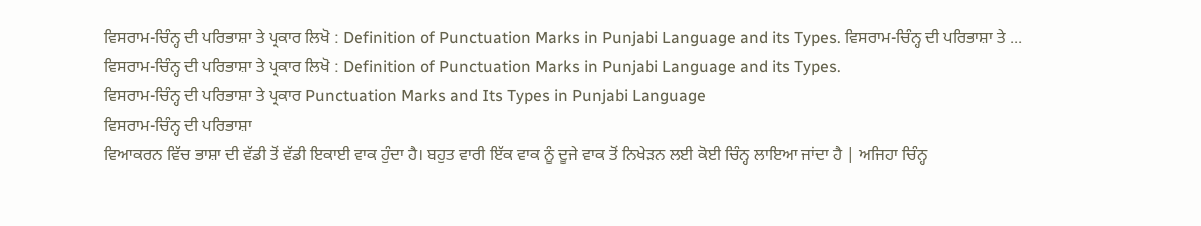ਵਿਸਰਾਮ-ਚਿੰਨ੍ਹ ਦੀ ਪਰਿਭਾਸ਼ਾ ਤੇ ਪ੍ਰਕਾਰ ਲਿਖੋ : Definition of Punctuation Marks in Punjabi Language and its Types. ਵਿਸਰਾਮ-ਚਿੰਨ੍ਹ ਦੀ ਪਰਿਭਾਸ਼ਾ ਤੇ ...
ਵਿਸਰਾਮ-ਚਿੰਨ੍ਹ ਦੀ ਪਰਿਭਾਸ਼ਾ ਤੇ ਪ੍ਰਕਾਰ ਲਿਖੋ : Definition of Punctuation Marks in Punjabi Language and its Types.
ਵਿਸਰਾਮ-ਚਿੰਨ੍ਹ ਦੀ ਪਰਿਭਾਸ਼ਾ ਤੇ ਪ੍ਰਕਾਰ Punctuation Marks and Its Types in Punjabi Language
ਵਿਸਰਾਮ-ਚਿੰਨ੍ਹ ਦੀ ਪਰਿਭਾਸ਼ਾ
ਵਿਆਕਰਨ ਵਿੱਚ ਭਾਸ਼ਾ ਦੀ ਵੱਡੀ ਤੋਂ ਵੱਡੀ ਇਕਾਈ ਵਾਕ ਹੁੰਦਾ ਹੈ। ਬਹੁਤ ਵਾਰੀ ਇੱਕ ਵਾਕ ਨੂੰ ਦੂਜੇ ਵਾਕ ਤੋਂ ਨਿਖੇੜਨ ਲਈ ਕੋਈ ਚਿੰਨ੍ਹ ਲਾਇਆ ਜਾਂਦਾ ਹੈ | ਅਜਿਹਾ ਚਿੰਨ੍ਹ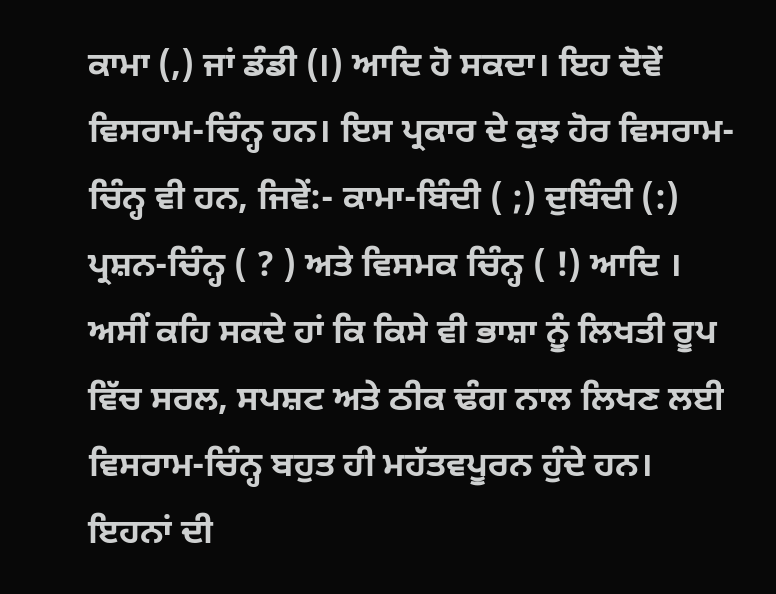ਕਾਮਾ (,) ਜਾਂ ਡੰਡੀ (।) ਆਦਿ ਹੋ ਸਕਦਾ। ਇਹ ਦੋਵੇਂ ਵਿਸਰਾਮ-ਚਿੰਨ੍ਹ ਹਨ। ਇਸ ਪ੍ਰਕਾਰ ਦੇ ਕੁਝ ਹੋਰ ਵਿਸਰਾਮ-ਚਿੰਨ੍ਹ ਵੀ ਹਨ, ਜਿਵੇਂ:- ਕਾਮਾ-ਬਿੰਦੀ ( ;) ਦੁਬਿੰਦੀ (:) ਪ੍ਰਸ਼ਨ-ਚਿੰਨ੍ਹ ( ? ) ਅਤੇ ਵਿਸਮਕ ਚਿੰਨ੍ਹ ( !) ਆਦਿ ।
ਅਸੀਂ ਕਹਿ ਸਕਦੇ ਹਾਂ ਕਿ ਕਿਸੇ ਵੀ ਭਾਸ਼ਾ ਨੂੰ ਲਿਖਤੀ ਰੂਪ ਵਿੱਚ ਸਰਲ, ਸਪਸ਼ਟ ਅਤੇ ਠੀਕ ਢੰਗ ਨਾਲ ਲਿਖਣ ਲਈ ਵਿਸਰਾਮ-ਚਿੰਨ੍ਹ ਬਹੁਤ ਹੀ ਮਹੱਤਵਪੂਰਨ ਹੁੰਦੇ ਹਨ। ਇਹਨਾਂ ਦੀ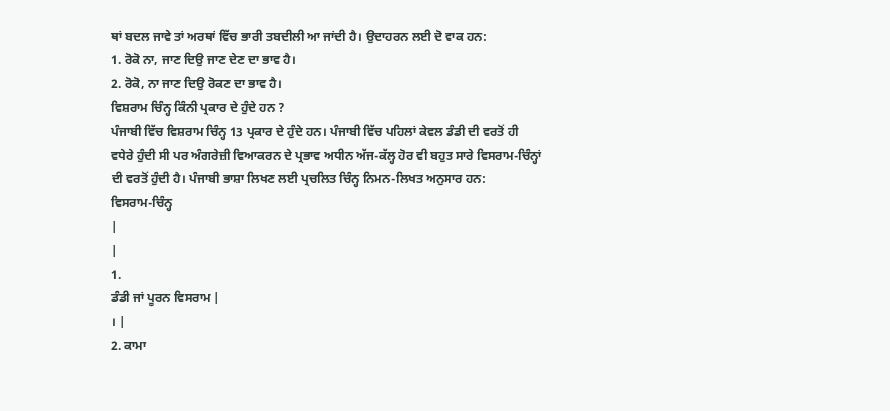ਥਾਂ ਬਦਲ ਜਾਵੇ ਤਾਂ ਅਰਥਾਂ ਵਿੱਚ ਭਾਰੀ ਤਬਦੀਲੀ ਆ ਜਾਂਦੀ ਹੈ। ਉਦਾਹਰਨ ਲਈ ਦੋ ਵਾਕ ਹਨ:
1. ਰੋਕੋ ਨਾ, ਜਾਣ ਦਿਉ ਜਾਣ ਦੇਣ ਦਾ ਭਾਵ ਹੈ।
2. ਰੋਕੋ, ਨਾ ਜਾਣ ਦਿਉ ਰੋਕਣ ਦਾ ਭਾਵ ਹੈ।
ਵਿਸ਼ਰਾਮ ਚਿੰਨ੍ਹ ਕਿੰਨੀ ਪ੍ਰਕਾਰ ਦੇ ਹੁੰਦੇ ਹਨ ?
ਪੰਜਾਬੀ ਵਿੱਚ ਵਿਸ਼ਰਾਮ ਚਿੰਨ੍ਹ 13 ਪ੍ਰਕਾਰ ਦੇ ਹੁੰਦੇ ਹਨ। ਪੰਜਾਬੀ ਵਿੱਚ ਪਹਿਲਾਂ ਕੇਵਲ ਡੰਡੀ ਦੀ ਵਰਤੋਂ ਹੀ ਵਧੇਰੇ ਹੁੰਦੀ ਸੀ ਪਰ ਅੰਗਰੇਜ਼ੀ ਵਿਆਕਰਨ ਦੇ ਪ੍ਰਭਾਵ ਅਧੀਨ ਅੱਜ-ਕੱਲ੍ਹ ਹੋਰ ਵੀ ਬਹੁਤ ਸਾਰੇ ਵਿਸਰਾਮ-ਚਿੰਨ੍ਹਾਂ ਦੀ ਵਰਤੋਂ ਹੁੰਦੀ ਹੈ। ਪੰਜਾਬੀ ਭਾਸ਼ਾ ਲਿਖਣ ਲਈ ਪ੍ਰਚਲਿਤ ਚਿੰਨ੍ਹ ਨਿਮਨ-ਲਿਖਤ ਅਨੁਸਾਰ ਹਨ:
ਵਿਸਰਾਮ-ਚਿੰਨ੍ਹ
|
|
1.
ਡੰਡੀ ਜਾਂ ਪੂਰਨ ਵਿਸਰਾਮ |
। |
2. ਕਾਮਾ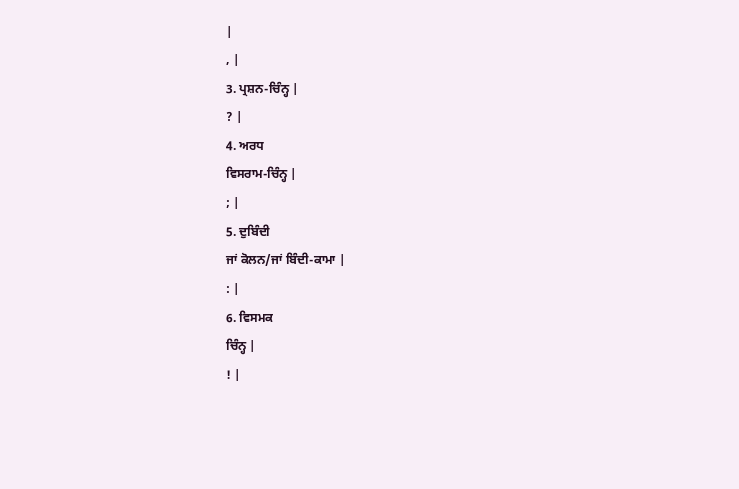|
, |
3. ਪ੍ਰਸ਼ਨ-ਚਿੰਨ੍ਹ |
? |
4. ਅਰਧ
ਵਿਸਰਾਮ-ਚਿੰਨ੍ਹ |
; |
5. ਦੁਬਿੰਦੀ
ਜਾਂ ਕੋਲਨ/ਜਾਂ ਬਿੰਦੀ-ਕਾਮਾ |
: |
6. ਵਿਸਮਕ
ਚਿੰਨ੍ਹ |
! |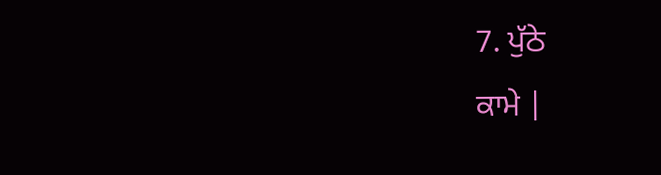7. ਪੁੱਠੇ
ਕਾਮੇ |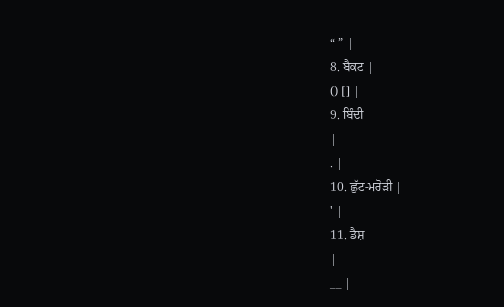“ ” |
8. ਬੈਕਟ |
() [] |
9. ਬਿੰਦੀ
|
. |
10. ਛੁੱਟ-ਮਰੋੜੀ |
' |
11. ਡੈਸ਼
|
__ |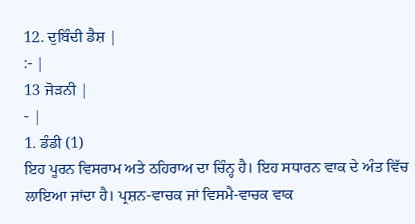12. ਦੁਬਿੰਦੀ ਡੈਸ਼ |
:- |
13 ਜੋੜਨੀ |
- |
1. ਡੰਡੀ (1)
ਇਹ ਪੂਰਨ ਵਿਸਰਾਮ ਅਤੇ ਠਹਿਰਾਅ ਦਾ ਚਿੰਨ੍ਹ ਹੈ। ਇਹ ਸਧਾਰਨ ਵਾਕ ਦੇ ਅੰਤ ਵਿੱਚ ਲਾਇਆ ਜਾਂਦਾ ਹੈ। ਪ੍ਰਸ਼ਨ-ਵਾਚਕ ਜਾਂ ਵਿਸਮੈ-ਵਾਚਕ ਵਾਕ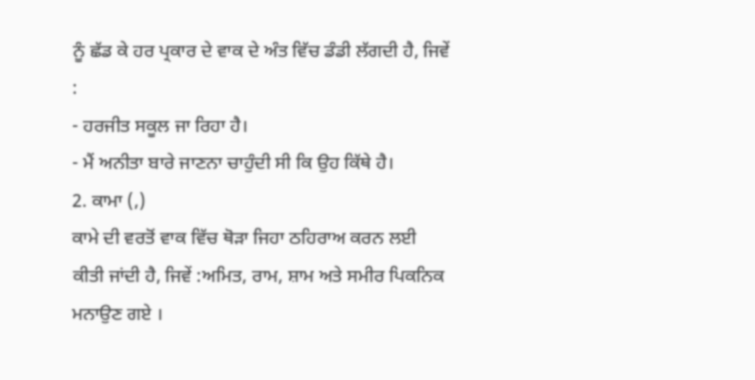ਨੂੰ ਛੱਡ ਕੇ ਹਰ ਪ੍ਰਕਾਰ ਦੇ ਵਾਕ ਦੇ ਅੰਤ ਵਿੱਚ ਡੰਡੀ ਲੱਗਦੀ ਹੈ, ਜਿਵੇਂ :
- ਹਰਜੀਤ ਸਕੂਲ ਜਾ ਰਿਹਾ ਹੈ।
- ਮੈਂ ਅਨੀਤਾ ਬਾਰੇ ਜਾਣਨਾ ਚਾਹੁੰਦੀ ਸੀ ਕਿ ਉਹ ਕਿੱਥੇ ਹੈ।
2. ਕਾਮਾ (,)
ਕਾਮੇ ਦੀ ਵਰਤੋਂ ਵਾਕ ਵਿੱਚ ਥੋੜਾ ਜਿਹਾ ਠਹਿਰਾਅ ਕਰਨ ਲਈ ਕੀਤੀ ਜਾਂਦੀ ਹੈ, ਜਿਵੇਂ :ਅਮਿਤ, ਰਾਮ, ਸ਼ਾਮ ਅਤੇ ਸਮੀਰ ਪਿਕਨਿਕ ਮਨਾਉਣ ਗਏ ।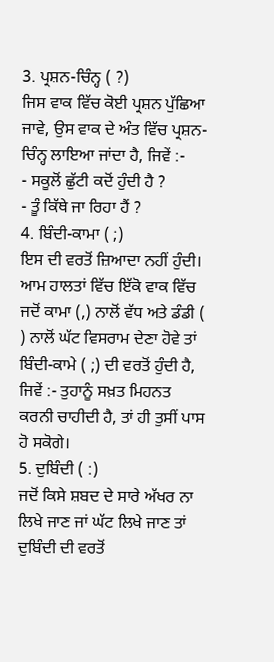3. ਪ੍ਰਸ਼ਨ-ਚਿੰਨ੍ਹ ( ?)
ਜਿਸ ਵਾਕ ਵਿੱਚ ਕੋਈ ਪ੍ਰਸ਼ਨ ਪੁੱਛਿਆ ਜਾਵੇ, ਉਸ ਵਾਕ ਦੇ ਅੰਤ ਵਿੱਚ ਪ੍ਰਸ਼ਨ-ਚਿੰਨ੍ਹ ਲਾਇਆ ਜਾਂਦਾ ਹੈ, ਜਿਵੇਂ :-
- ਸਕੂਲੋਂ ਛੁੱਟੀ ਕਦੋਂ ਹੁੰਦੀ ਹੈ ?
- ਤੂੰ ਕਿੱਥੇ ਜਾ ਰਿਹਾ ਹੈਂ ?
4. ਬਿੰਦੀ-ਕਾਮਾ ( ;)
ਇਸ ਦੀ ਵਰਤੋਂ ਜ਼ਿਆਦਾ ਨਹੀਂ ਹੁੰਦੀ। ਆਮ ਹਾਲਤਾਂ ਵਿੱਚ ਇੱਕੋ ਵਾਕ ਵਿੱਚ ਜਦੋਂ ਕਾਮਾ (,) ਨਾਲੋਂ ਵੱਧ ਅਤੇ ਡੰਡੀ ( ) ਨਾਲੋਂ ਘੱਟ ਵਿਸਰਾਮ ਦੇਣਾ ਹੋਵੇ ਤਾਂ ਬਿੰਦੀ-ਕਾਮੇ ( ;) ਦੀ ਵਰਤੋਂ ਹੁੰਦੀ ਹੈ, ਜਿਵੇਂ :- ਤੁਹਾਨੂੰ ਸਖ਼ਤ ਮਿਹਨਤ ਕਰਨੀ ਚਾਹੀਦੀ ਹੈ, ਤਾਂ ਹੀ ਤੁਸੀਂ ਪਾਸ ਹੋ ਸਕੋਗੇ।
5. ਦੁਬਿੰਦੀ ( :)
ਜਦੋਂ ਕਿਸੇ ਸ਼ਬਦ ਦੇ ਸਾਰੇ ਅੱਖਰ ਨਾ ਲਿਖੇ ਜਾਣ ਜਾਂ ਘੱਟ ਲਿਖੇ ਜਾਣ ਤਾਂ ਦੁਬਿੰਦੀ ਦੀ ਵਰਤੋਂ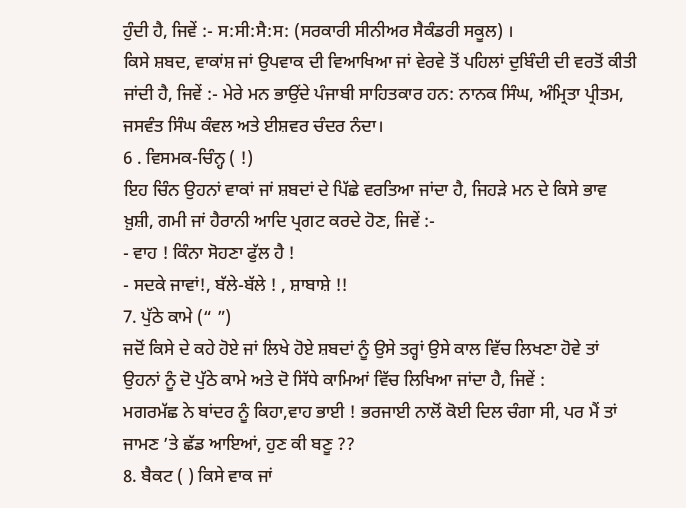ਹੁੰਦੀ ਹੈ, ਜਿਵੇਂ :- ਸ:ਸੀ:ਸੈ:ਸ: (ਸਰਕਾਰੀ ਸੀਨੀਅਰ ਸੈਕੰਡਰੀ ਸਕੂਲ) ।
ਕਿਸੇ ਸ਼ਬਦ, ਵਾਕਾਂਸ਼ ਜਾਂ ਉਪਵਾਕ ਦੀ ਵਿਆਖਿਆ ਜਾਂ ਵੇਰਵੇ ਤੋਂ ਪਹਿਲਾਂ ਦੁਬਿੰਦੀ ਦੀ ਵਰਤੋਂ ਕੀਤੀ ਜਾਂਦੀ ਹੈ, ਜਿਵੇਂ :- ਮੇਰੇ ਮਨ ਭਾਉਂਦੇ ਪੰਜਾਬੀ ਸਾਹਿਤਕਾਰ ਹਨ: ਨਾਨਕ ਸਿੰਘ, ਅੰਮ੍ਰਿਤਾ ਪ੍ਰੀਤਮ, ਜਸਵੰਤ ਸਿੰਘ ਕੰਵਲ ਅਤੇ ਈਸ਼ਵਰ ਚੰਦਰ ਨੰਦਾ।
6 . ਵਿਸਮਕ-ਚਿੰਨ੍ਹ ( !)
ਇਹ ਚਿੰਨ ਉਹਨਾਂ ਵਾਕਾਂ ਜਾਂ ਸ਼ਬਦਾਂ ਦੇ ਪਿੱਛੇ ਵਰਤਿਆ ਜਾਂਦਾ ਹੈ, ਜਿਹੜੇ ਮਨ ਦੇ ਕਿਸੇ ਭਾਵ ਖ਼ੁਸ਼ੀ, ਗਮੀ ਜਾਂ ਹੈਰਾਨੀ ਆਦਿ ਪ੍ਰਗਟ ਕਰਦੇ ਹੋਣ, ਜਿਵੇਂ :-
- ਵਾਹ ! ਕਿੰਨਾ ਸੋਹਣਾ ਫੁੱਲ ਹੈ !
- ਸਦਕੇ ਜਾਵਾਂ!, ਬੱਲੇ-ਬੱਲੇ ! , ਸ਼ਾਬਾਸ਼ੇ !!
7. ਪੁੱਠੇ ਕਾਮੇ (“ ”)
ਜਦੋਂ ਕਿਸੇ ਦੇ ਕਹੇ ਹੋਏ ਜਾਂ ਲਿਖੇ ਹੋਏ ਸ਼ਬਦਾਂ ਨੂੰ ਉਸੇ ਤਰ੍ਹਾਂ ਉਸੇ ਕਾਲ ਵਿੱਚ ਲਿਖਣਾ ਹੋਵੇ ਤਾਂ ਉਹਨਾਂ ਨੂੰ ਦੋ ਪੁੱਠੇ ਕਾਮੇ ਅਤੇ ਦੋ ਸਿੱਧੇ ਕਾਮਿਆਂ ਵਿੱਚ ਲਿਖਿਆ ਜਾਂਦਾ ਹੈ, ਜਿਵੇਂ :
ਮਗਰਮੱਛ ਨੇ ਬਾਂਦਰ ਨੂੰ ਕਿਹਾ,ਵਾਹ ਭਾਈ ! ਭਰਜਾਈ ਨਾਲੋਂ ਕੋਈ ਦਿਲ ਚੰਗਾ ਸੀ, ਪਰ ਮੈਂ ਤਾਂ ਜਾਮਣ ’ਤੇ ਛੱਡ ਆਇਆਂ, ਹੁਣ ਕੀ ਬਣੂ ??
8. ਬੈਕਟ ( ) ਕਿਸੇ ਵਾਕ ਜਾਂ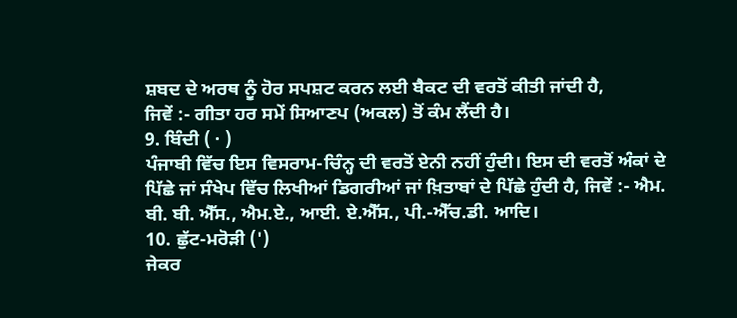ਸ਼ਬਦ ਦੇ ਅਰਥ ਨੂੰ ਹੋਰ ਸਪਸ਼ਟ ਕਰਨ ਲਈ ਬੈਕਟ ਦੀ ਵਰਤੋਂ ਕੀਤੀ ਜਾਂਦੀ ਹੈ,
ਜਿਵੇਂ :- ਗੀਤਾ ਹਰ ਸਮੇਂ ਸਿਆਣਪ (ਅਕਲ) ਤੋਂ ਕੰਮ ਲੈਂਦੀ ਹੈ।
9. ਬਿੰਦੀ ( · )
ਪੰਜਾਬੀ ਵਿੱਚ ਇਸ ਵਿਸਰਾਮ-ਚਿੰਨ੍ਹ ਦੀ ਵਰਤੋਂ ਏਨੀ ਨਹੀਂ ਹੁੰਦੀ। ਇਸ ਦੀ ਵਰਤੋਂ ਅੰਕਾਂ ਦੇ ਪਿੱਛੇ ਜਾਂ ਸੰਖੇਪ ਵਿੱਚ ਲਿਖੀਆਂ ਡਿਗਰੀਆਂ ਜਾਂ ਖ਼ਿਤਾਬਾਂ ਦੇ ਪਿੱਛੇ ਹੁੰਦੀ ਹੈ, ਜਿਵੇਂ :- ਐਮ. ਬੀ. ਬੀ. ਐੱਸ., ਐਮ.ਏ., ਆਈ. ਏ.ਐੱਸ., ਪੀ.-ਐੱਚ.ਡੀ. ਆਦਿ।
10. ਛੁੱਟ-ਮਰੋੜੀ (')
ਜੇਕਰ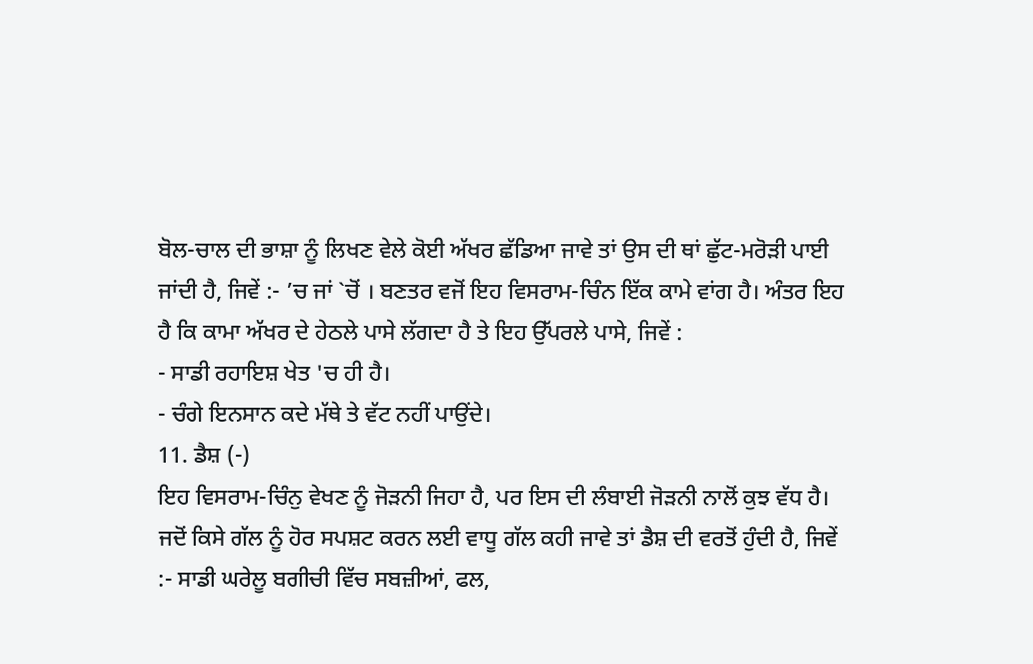ਬੋਲ-ਚਾਲ ਦੀ ਭਾਸ਼ਾ ਨੂੰ ਲਿਖਣ ਵੇਲੇ ਕੋਈ ਅੱਖਰ ਛੱਡਿਆ ਜਾਵੇ ਤਾਂ ਉਸ ਦੀ ਥਾਂ ਛੁੱਟ-ਮਰੋੜੀ ਪਾਈ ਜਾਂਦੀ ਹੈ, ਜਿਵੇਂ :- ’ਚ ਜਾਂ `ਚੋਂ । ਬਣਤਰ ਵਜੋਂ ਇਹ ਵਿਸਰਾਮ-ਚਿੰਨ ਇੱਕ ਕਾਮੇ ਵਾਂਗ ਹੈ। ਅੰਤਰ ਇਹ ਹੈ ਕਿ ਕਾਮਾ ਅੱਖਰ ਦੇ ਹੇਠਲੇ ਪਾਸੇ ਲੱਗਦਾ ਹੈ ਤੇ ਇਹ ਉੱਪਰਲੇ ਪਾਸੇ, ਜਿਵੇਂ :
- ਸਾਡੀ ਰਹਾਇਸ਼ ਖੇਤ 'ਚ ਹੀ ਹੈ।
- ਚੰਗੇ ਇਨਸਾਨ ਕਦੇ ਮੱਥੇ ਤੇ ਵੱਟ ਨਹੀਂ ਪਾਉਂਦੇ।
11. ਡੈਸ਼ (-)
ਇਹ ਵਿਸਰਾਮ-ਚਿੰਨੁ ਵੇਖਣ ਨੂੰ ਜੋੜਨੀ ਜਿਹਾ ਹੈ, ਪਰ ਇਸ ਦੀ ਲੰਬਾਈ ਜੋੜਨੀ ਨਾਲੋਂ ਕੁਝ ਵੱਧ ਹੈ। ਜਦੋਂ ਕਿਸੇ ਗੱਲ ਨੂੰ ਹੋਰ ਸਪਸ਼ਟ ਕਰਨ ਲਈ ਵਾਧੂ ਗੱਲ ਕਹੀ ਜਾਵੇ ਤਾਂ ਡੈਸ਼ ਦੀ ਵਰਤੋਂ ਹੁੰਦੀ ਹੈ, ਜਿਵੇਂ :- ਸਾਡੀ ਘਰੇਲੂ ਬਗੀਚੀ ਵਿੱਚ ਸਬਜ਼ੀਆਂ, ਫਲ,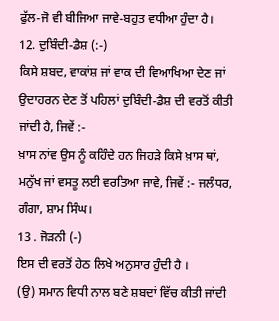ਫੁੱਲ-ਜੋ ਵੀ ਬੀਜਿਆ ਜਾਵੇ-ਬਹੁਤ ਵਧੀਆ ਹੁੰਦਾ ਹੈ।
12. ਦੁਬਿੰਦੀ-ਡੈਸ਼ (:-)
ਕਿਸੇ ਸ਼ਬਦ, ਵਾਕਾਂਸ਼ ਜਾਂ ਵਾਕ ਦੀ ਵਿਆਖਿਆ ਦੇਣ ਜਾਂ ਉਦਾਹਰਨ ਦੇਣ ਤੋਂ ਪਹਿਲਾਂ ਦੁਬਿੰਦੀ-ਡੈਸ਼ ਦੀ ਵਰਤੋਂ ਕੀਤੀ ਜਾਂਦੀ ਹੈ, ਜਿਵੇਂ :-
ਖ਼ਾਸ ਨਾਂਵ ਉਸ ਨੂੰ ਕਹਿੰਦੇ ਹਨ ਜਿਹੜੇ ਕਿਸੇ ਖ਼ਾਸ ਥਾਂ, ਮਨੁੱਖ ਜਾਂ ਵਸਤੂ ਲਈ ਵਰਤਿਆ ਜਾਵੇ, ਜਿਵੇਂ :- ਜਲੰਧਰ, ਗੰਗਾ, ਸ਼ਾਮ ਸਿੰਘ।
13 . ਜੋੜਨੀ (-)
ਇਸ ਦੀ ਵਰਤੋਂ ਹੇਠ ਲਿਖੇ ਅਨੁਸਾਰ ਹੁੰਦੀ ਹੈ ।
(ਉ) ਸਮਾਨ ਵਿਧੀ ਨਾਲ ਬਣੇ ਸ਼ਬਦਾਂ ਵਿੱਚ ਕੀਤੀ ਜਾਂਦੀ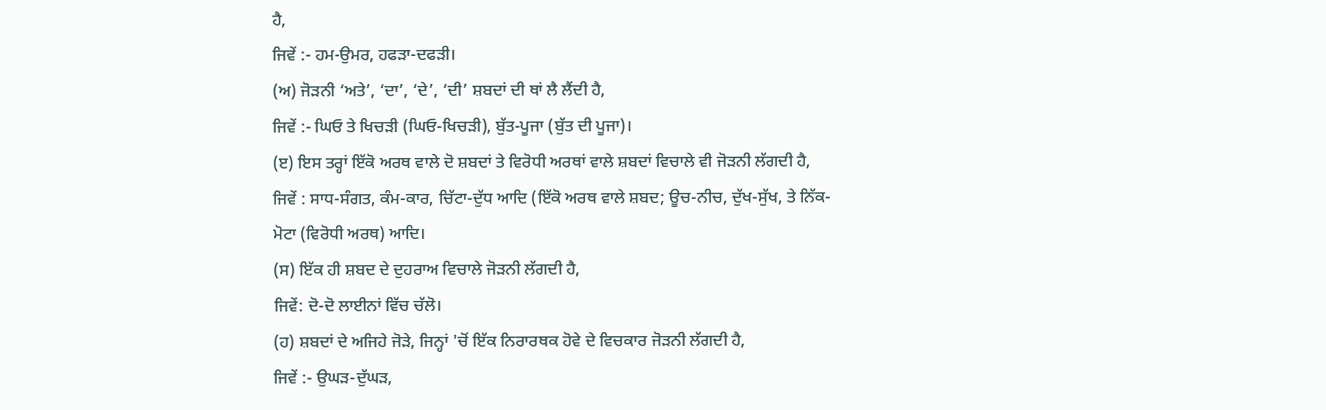ਹੈ,
ਜਿਵੇਂ :- ਹਮ-ਉਮਰ, ਹਫੜਾ-ਦਫੜੀ।
(ਅ) ਜੋੜਨੀ ‘ਅਤੇ’, ‘ਦਾ’, ‘ਦੇ’, ‘ਦੀ’ ਸ਼ਬਦਾਂ ਦੀ ਥਾਂ ਲੈ ਲੈਂਦੀ ਹੈ,
ਜਿਵੇਂ :- ਘਿਓ ਤੇ ਖਿਚੜੀ (ਘਿਓ-ਖਿਚੜੀ), ਬੁੱਤ-ਪੂਜਾ (ਬੁੱਤ ਦੀ ਪੂਜਾ)।
(ੲ) ਇਸ ਤਰ੍ਹਾਂ ਇੱਕੋ ਅਰਥ ਵਾਲੇ ਦੋ ਸ਼ਬਦਾਂ ਤੇ ਵਿਰੋਧੀ ਅਰਥਾਂ ਵਾਲੇ ਸ਼ਬਦਾਂ ਵਿਚਾਲੇ ਵੀ ਜੋੜਨੀ ਲੱਗਦੀ ਹੈ,
ਜਿਵੇਂ : ਸਾਧ-ਸੰਗਤ, ਕੰਮ-ਕਾਰ, ਚਿੱਟਾ-ਦੁੱਧ ਆਦਿ (ਇੱਕੋ ਅਰਥ ਵਾਲੇ ਸ਼ਬਦ; ਊਚ-ਨੀਚ, ਦੁੱਖ-ਸੁੱਖ, ਤੇ ਨਿੱਕ-ਮੋਟਾ (ਵਿਰੋਧੀ ਅਰਥ) ਆਦਿ।
(ਸ) ਇੱਕ ਹੀ ਸ਼ਬਦ ਦੇ ਦੁਹਰਾਅ ਵਿਚਾਲੇ ਜੋੜਨੀ ਲੱਗਦੀ ਹੈ,
ਜਿਵੇਂ: ਦੋ-ਦੋ ਲਾਈਨਾਂ ਵਿੱਚ ਚੱਲੋ।
(ਹ) ਸ਼ਬਦਾਂ ਦੇ ਅਜਿਹੇ ਜੋੜੇ, ਜਿਨ੍ਹਾਂ 'ਚੋਂ ਇੱਕ ਨਿਰਾਰਥਕ ਹੋਵੇ ਦੇ ਵਿਚਕਾਰ ਜੋੜਨੀ ਲੱਗਦੀ ਹੈ,
ਜਿਵੇਂ :- ਉਘੜ-ਦੁੱਘੜ,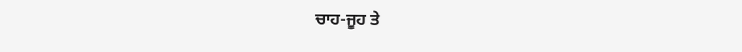ਚਾਹ-ਜੂਹ ਤੇ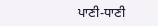ਪਾਣੀ-ਧਾਣੀ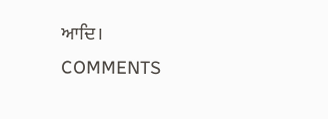ਆਦਿ।
COMMENTS